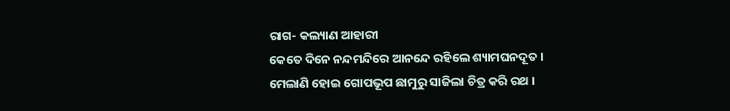ରାଗ- କଲ୍ୟାଣ ଆହାରୀ
କେତେ ଦିନେ ନନ୍ଦମନ୍ଦିରେ ଆନନ୍ଦେ ରହିଲେ ଶ୍ୟାମଘନଦୂତ ।
ମେଲାଣି ହୋଇ ଗୋପଭୂପ ଛାମୁରୁ ସାଜିଲା ଚିତ୍ର କରି ରଥ ।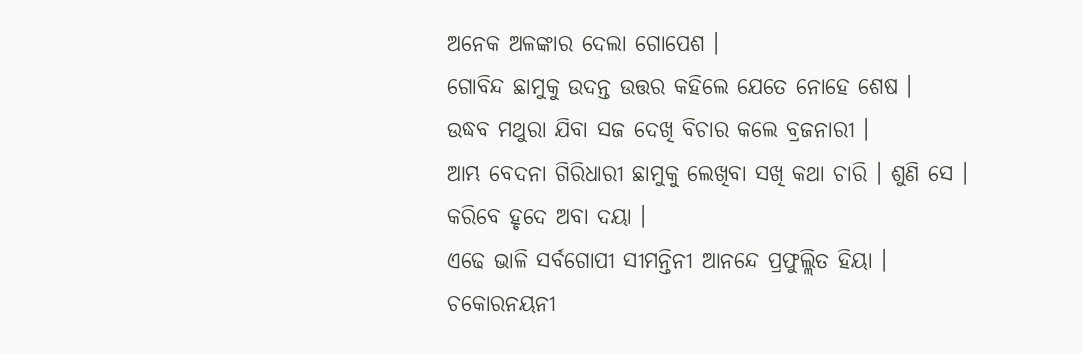ଅନେକ ଅଳଙ୍କାର ଦେଲା ଗୋପେଶ ।
ଗୋବିନ୍ଦ ଛାମୁକୁ ଉଦନ୍ତ ଉତ୍ତର କହିଲେ ଯେତେ ନୋହେ ଶେଷ ।
ଉଦ୍ଧବ ମଥୁରା ଯିବା ସଜ ଦେଖି ବିଚାର କଲେ ବ୍ରଜନାରୀ ।
ଆମ୍ଭ ବେଦନା ଗିରିଧାରୀ ଛାମୁକୁ ଲେଖିବା ସଖି କଥା ଚାରି । ଶୁଣି ସେ ।
କରିବେ ହୃଦେ ଅବା ଦୟା ।
ଏଢେ ଭାଳି ସର୍ବଗୋପୀ ସୀମନ୍ତିନୀ ଆନନ୍ଦେ ପ୍ରଫୁଲ୍ଲିତ ହିୟା ।
ଚକୋରନୟନୀ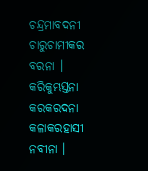ଚନ୍ଦ୍ରମାବଦନୀ ଚାରୁଚାମୀକର ବରନା ।
କରିକୁମ୍ଭସ୍ତନା କରକରଦନା କଳାକରହାସୀ ନବୀନା ।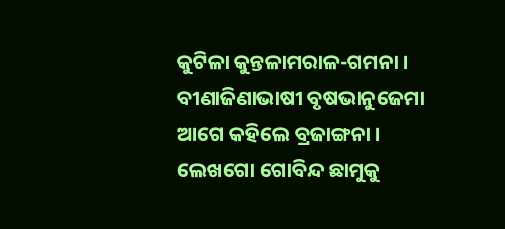କୁଟିଳା କୁନ୍ତଳାମରାଳ-ଗମନା ।
ବୀଣାଜିଣାଭାଷୀ ବୃଷଭାନୁଜେମା ଆଗେ କହିଲେ ବ୍ରଜାଙ୍ଗନା ।
ଲେଖଗୋ ଗୋବିନ୍ଦ ଛାମୁକୁ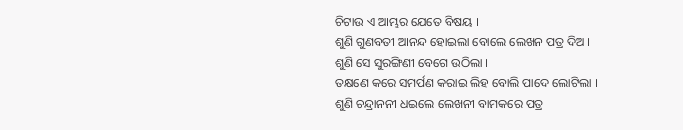ଚିଟାଉ ଏ ଆମ୍ଭର ଯେତେ ବିଷୟ ।
ଶୁଣି ଗୁଣବତୀ ଆନନ୍ଦ ହୋଇଲା ବୋଲେ ଲେଖନ ପତ୍ର ଦିଅ ।
ଶୁଣି ସେ ସୁରଙ୍ଗିଣୀ ବେଗେ ଉଠିଲା ।
ତକ୍ଷଣେ କରେ ସମର୍ପଣ କରାଇ ଲିହ ବୋଲି ପାଦେ ଲୋଟିଲା ।
ଶୁଣି ଚନ୍ଦ୍ରାନନୀ ଧଇଲେ ଲେଖନୀ ବାମକରେ ପତ୍ର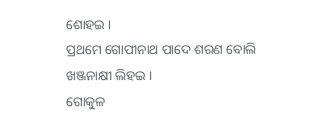ଶୋହଇ ।
ପ୍ରଥମେ ଗୋପୀନାଥ ପାଦେ ଶରଣ ବୋଲି ଖଞ୍ଜନାକ୍ଷୀ ଲିହଇ ।
ଗୋକୁଳ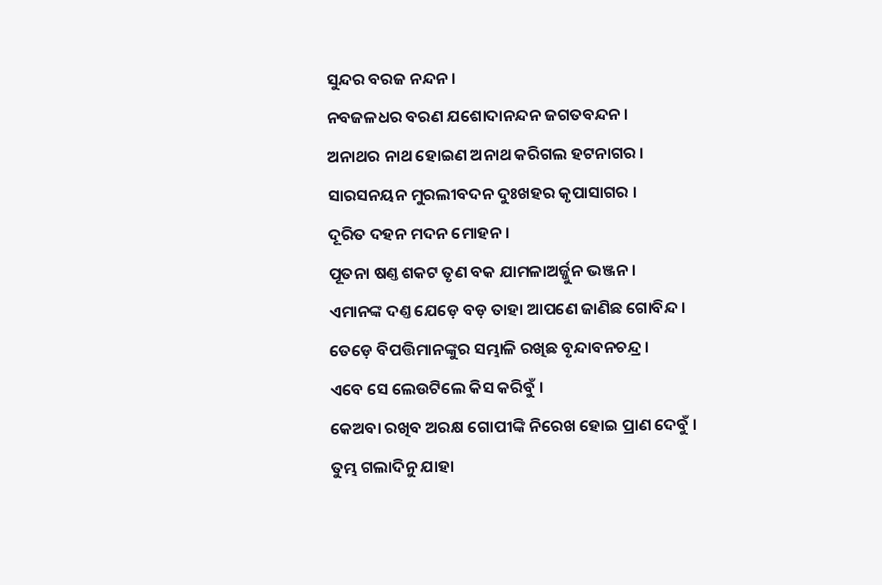ସୁନ୍ଦର ବରଜ ନନ୍ଦନ ।
ନବଜଳଧର ବରଣ ଯଶୋଦାନନ୍ଦନ ଜଗତବନ୍ଦନ ।
ଅନାଥର ନାଥ ହୋଇଣ ଅନାଥ କରିଗଲ ହଟନାଗର ।
ସାରସନୟନ ମୁରଲୀବଦନ ଦୁଃଖହର କୃପାସାଗର ।
ଦୂରିତ ଦହନ ମଦନ ମୋହନ ।
ପୂତନା ଷଣ୍ତ ଶକଟ ତୃଣ ବକ ଯାମଳାଅର୍ଜ୍ଜୁନ ଭଞ୍ଜନ ।
ଏମାନଙ୍କ ଦଣ୍ତ ଯେଡ଼େ ବଡ଼ ତାହା ଆପଣେ ଜାଣିଛ ଗୋବିନ୍ଦ ।
ତେଡ଼େ ବିପତ୍ତିମାନଙ୍କୁର ସମ୍ଭାଳି ରଖିଛ ବୃନ୍ଦାବନଚନ୍ଦ୍ର ।
ଏବେ ସେ ଲେଉଟିଲେ କିସ କରିବୁଁ ।
କେଅବା ରଖିବ ଅରକ୍ଷ ଗୋପୀଙ୍କି ନିରେଖ ହୋଇ ପ୍ରାଣ ଦେବୁଁ ।
ତୁମ୍ଭ ଗଲାଦିନୁ ଯାହା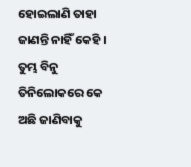ହୋଇଲାଣି ତାହା ଜାଣନ୍ତି ନାହିଁ କେହି ।
ତୁମ୍ଭ ବିନୁ ତିନିଲୋକରେ କେ ଅଛି ଜାଣିବାକୁ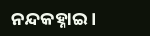ନନ୍ଦକହ୍ନାଇ ।